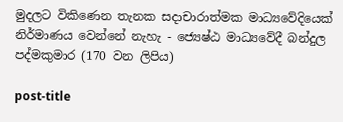මුදලට විකිණෙන තැනක සදාචාරාත්මක මාධ්‍යවේදියෙක් නිර්මාණය වෙන්නේ නැහැ - ජ්‍යෙෂ්ඨ මාධ්‍යවේදී බන්දුල පද්මකුමාර (170 වන ලිපිය)

post-title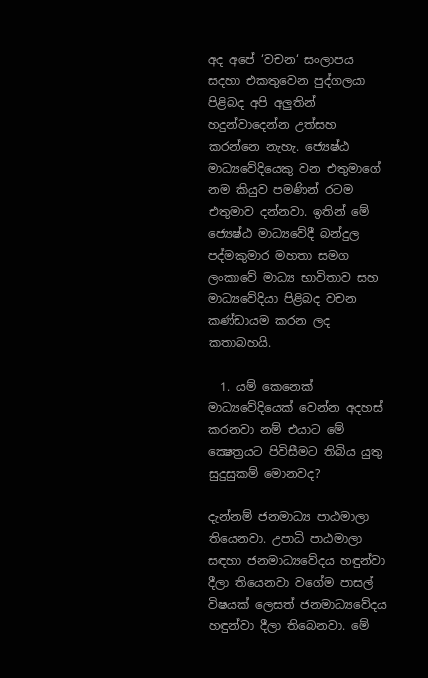අද අපේ ‘වචන‘ සංලාපය සදහා එකතුවෙන පුද්ගලයා පිළිබද අපි අලුතින් හදුන්වාදෙන්න උත්සහ කරන්නෙ නැහැ. ජ්‍යෙෂ්ඨ මාධ්‍යවේදියෙකු වන එතුමාගේ නම කියුව පමණින් රටම එතුමාව දන්නවා. ඉතින් මේ ජ්‍යෙෂ්ඨ මාධ්‍යවේදී බන්දුල පද්මකුමාර මහතා සමග ලංකාවේ මාධ්‍ය භාවිතාව සහ මාධ්‍යවේදියා පිළිබද වචන කණ්ඩායම කරන ලද කතාබහයි.

  1. යම් කෙනෙක් මාධ්‍යවේදියෙක් වෙන්න අදහස් කරනවා නම් එයාට මේ ක්‍ෂෙත්‍රයට පිවිසීමට තිබිය යුතු සුදුසුකම් මොනවද?

දැන්නම් ජනමාධ්‍ය පාඨමාලා තියෙනවා. උපාධි පාඨමාලා සඳහා ජනමාධ්‍යවේදය හඳුන්වා දීලා තියෙනවා වගේම පාසල් විෂයක් ලෙසත් ජනමාධ්‍යවේදය හඳුන්වා දීලා තිබෙනවා. මේ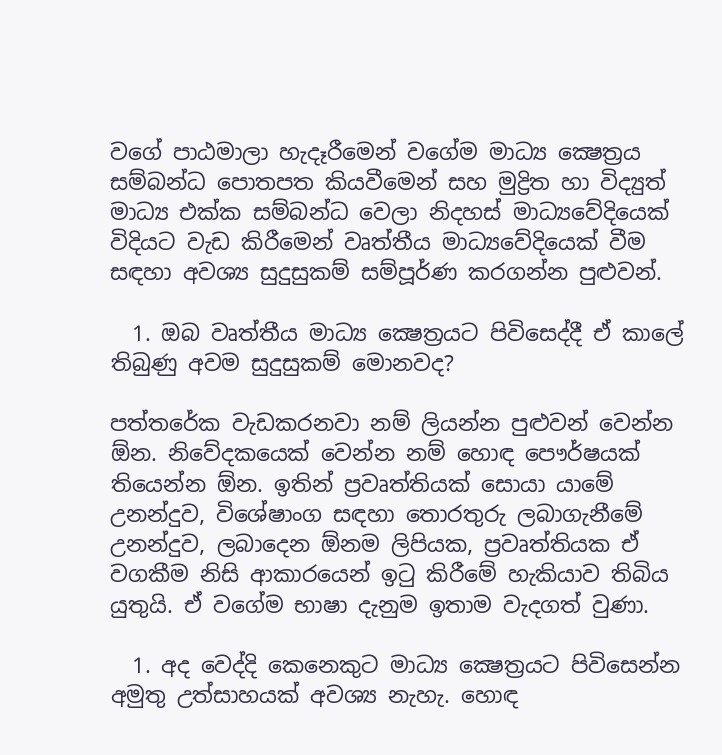වගේ පාඨමාලා හැදෑරීමෙන් වගේම මාධ්‍ය ක්‍ෂෙත්‍රය සම්බන්ධ පොතපත කියවීමෙන් සහ මුද්‍රිත හා විද්‍යුත් මාධ්‍ය එක්ක සම්බන්ධ වෙලා නිදහස් මාධ්‍යවේදියෙක් විදියට වැඩ කිරීමෙන් වෘත්තීය මාධ්‍යවේදියෙක් වීම සඳහා අවශ්‍ය සුදුසුකම් සම්පූර්ණ කරගන්න පුළුවන්.

  1. ඔබ වෘත්තීය මාධ්‍ය ක්‍ෂෙත්‍රයට පිවිසෙද්දී ඒ කාලේ තිබුණු අවම සුදුසුකම් මොනවද?

පත්තරේක වැඩකරනවා නම් ලියන්න පුළුවන් වෙන්න ඕන. නිවේදකයෙක් වෙන්න නම් හොඳ පෞර්ෂයක් තියෙන්න ඕන. ඉතින් ප්‍රවෘත්තියක් සොයා යාමේ උනන්දුව, විශේෂාංග සඳහා තොරතුරු ලබාගැනීමේ උනන්දුව, ලබාදෙන ඕනම ලිපියක, ප්‍රවෘත්තියක ඒ වගකීම නිසි ආකාරයෙන් ඉටු කිරීමේ හැකියාව තිබිය යුතුයි. ඒ වගේම භාෂා දැනුම ඉතාම වැදගත් වුණා.

  1. අද වෙද්දි කෙනෙකුට මාධ්‍ය ක්‍ෂෙත්‍රයට පිවිසෙන්න අමුතු උත්සාහයක් අවශ්‍ය නැහැ. හොඳ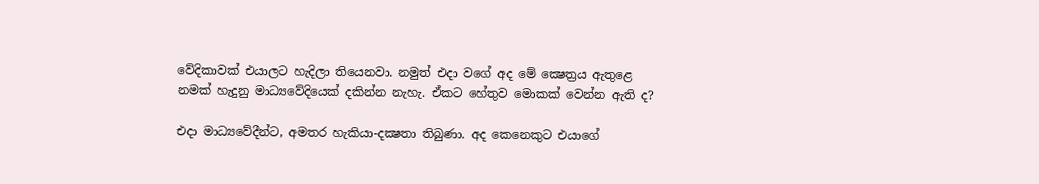වේදිකාවක් එයාලට හැදිලා තියෙනවා. නමුත් එදා වගේ අද මේ ක්‍ෂෙත්‍රය ඇතුළෙ නමක් හැදුනු මාධ්‍යවේදියෙක් දකින්න නැහැ. ඒකට හේතුව මොකක් වෙන්න ඇති ද?

එදා මාධ්‍යවේදීන්ට, අමතර හැකියා-දක්‍ෂතා තිබුණා. අද කෙනෙකුට එයාගේ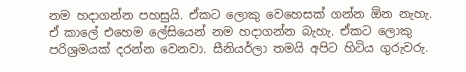නම හදාගන්න පහසුයි. ඒකට ලොකු වෙහෙසක් ගන්න ඕන නැහැ. ඒ කාලේ එහෙම ලේසියෙන් නම හදාගන්න බැහැ. ඒකට ලොකු පරිශ්‍රමයක් දරන්න වෙනවා. සීනියර්ලා තමයි අපිට හිටිය ගුරුවරු.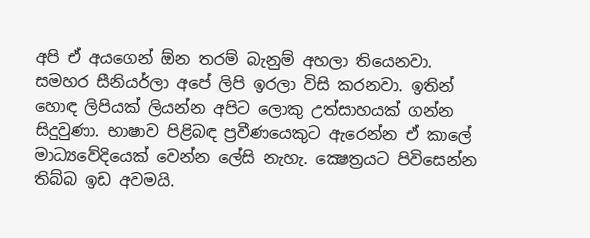අපි ඒ අයගෙන් ඕන තරම් බැනුම් අහලා තියෙනවා. සමහර සීනියර්ලා අපේ ලිපි ඉරලා විසි කරනවා. ඉතින් හොඳ ලිපියක් ලියන්න අපිට ලොකු උත්සාහයක් ගන්න සිදුවුණා. භාෂාව පිළිබඳ ප්‍රවීණයෙකුට ඇරෙන්න ඒ කාලේ මාධ්‍යවේදියෙක් වෙන්න ලේසි නැහැ. ක්‍ෂෙත්‍රයට පිවිසෙන්න තිබ්බ ඉඩ අවමයි.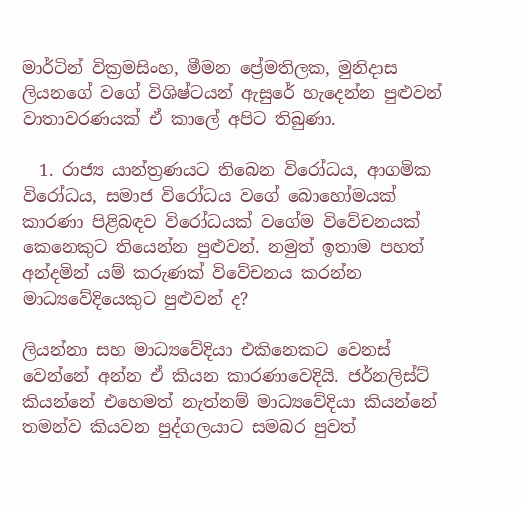මාර්ටින් වික්‍රමසිංහ, මීමන ප්‍රේමතිලක, මුනිදාස ලියනගේ වගේ විශිෂ්ටයන් ඇසුරේ හැදෙන්න පුළුවන් වාතාවරණයක් ඒ කාලේ අපිට තිබුණා.

  1. රාජ්‍ය යාන්ත්‍රණයට තිබෙන විරෝධය, ආගමික විරෝධය, සමාජ විරෝධය වගේ බොහෝමයක් කාරණා පිළිබඳව විරෝධයක් වගේම විවේචනයක් කෙනෙකුට තියෙන්න පුළුවන්. නමුත් ඉතාම පහත් අන්දමින් යම් කරුණක් විවේචනය කරන්න මාධ්‍යවේදියෙකුට පුළුවන් ද?

ලියන්නා සහ මාධ්‍යවේදියා එකිනෙකට වෙනස් වෙන්නේ අන්න ඒ කියන කාරණාවෙදියි. ජර්නලිස්ට් කියන්නේ එහෙමත් නැත්නම් මාධ්‍යවේදියා කියන්නේ තමන්ව කියවන පුද්ගලයාට සමබර පුවත්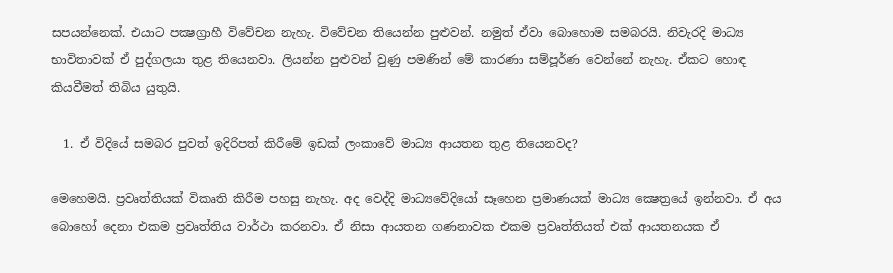සපයන්නෙක්. එයාට පක්‍ෂග්‍රාහී විවේචන නැහැ. විවේචන තියෙන්න පුළුවන්. නමුත් ඒවා බොහොම සමබරයි. නිවැරදි මාධ්‍ය භාවිතාවක් ඒ පුද්ගලයා තුළ තියෙනවා. ලියන්න පුළුවන් වුණු පමණින් මේ කාරණා සම්පූර්ණ වෙන්නේ නැහැ. ඒකට හොඳ කියවීමත් තිබිය යුතුයි.

  1. ඒ විදියේ සමබර පුවත් ඉදිරිපත් කිරීමේ ඉඩක් ලංකාවේ මාධ්‍ය ආයතන තුළ තියෙනවද?

මෙහෙමයි. ප්‍රවෘත්තියක් විකෘති කිරීම පහසු නැහැ. අද වෙද්දි මාධ්‍යවේදියෝ සෑහෙන ප්‍රමාණයක් මාධ්‍ය ක්‍ෂෙත්‍රයේ ඉන්නවා. ඒ අය බොහෝ දෙනා එකම ප්‍රවෘත්තිය වාර්ථා කරනවා. ඒ නිසා ආයතන ගණනාවක එකම ප්‍රවෘත්තියත් එක් ආයතනයක ඒ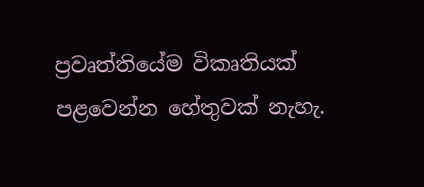ප්‍රවෘත්තියේම විකෘතියක් පළවෙන්න හේතුවක් නැහැ.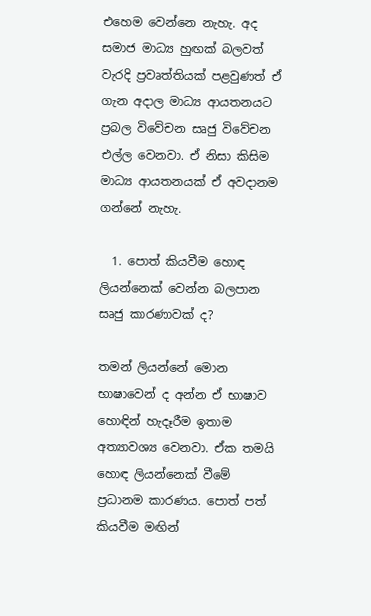එහෙම වෙන්නෙ නැහැ. අද සමාජ මාධ්‍ය හුඟක් බලවත් වැරදි ප්‍රවෘත්තියක් පළවුණත් ඒ ගැන අදාල මාධ්‍ය ආයතනයට ප්‍රබල විවේචන සෘජු විවේචන එල්ල වෙනවා. ඒ නිසා කිසිම මාධ්‍ය ආයතනයක් ඒ අවදානම ගන්නේ නැහැ.

  1. පොත් කියවීම හොඳ ලියන්නෙක් වෙන්න බලපාන සෘජු කාරණාවක් ද?

තමන් ලියන්නේ මොන භාෂාවෙන් ද අන්න ඒ භාෂාව හොඳින් හැදෑරීම ඉතාම අත්‍යාවශ්‍ය වෙනවා. ඒක තමයි හොඳ ලියන්නෙක් වීමේ ප්‍රධානම කාරණය. පොත් පත් කියවීම මඟින්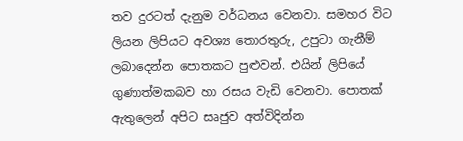තව දුරටත් දැනුම වර්ධනය වෙනවා. සමහර විට ලියන ලිපියට අවශ්‍ය තොරතුරු, උපුටා ගැනීම් ලබාදෙන්න පොතකට පුළුවන්. එයින් ලිපියේ ගුණාත්මකබව හා රසය වැඩි වෙනවා. පොතක් ඇතුලෙන් අපිට සෘජුව අත්විදින්න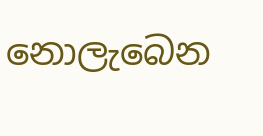නොලැබෙන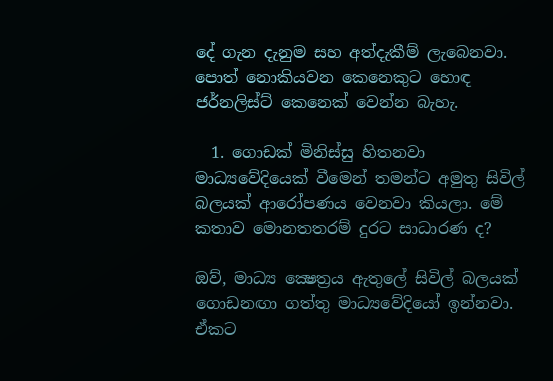දේ ගැන දැනුම සහ අත්දැකීම් ලැබෙනවා. පොත් නොකියවන කෙනෙකුට හොඳ ජර්නලිස්ට් කෙනෙක් වෙන්න බැහැ.

  1. ගොඩක් මිනිස්සු හිතනවා මාධ්‍යවේදියෙක් වීමෙන් තමන්ට අමුතු සිවිල් බලයක් ආරෝපණය වෙනවා කියලා. මේ කතාව මොනතතරම් දුරට සාධාරණ ද?

ඔව්, මාධ්‍ය ක්‍ෂෙත්‍රය ඇතුලේ සිවිල් බලයක් ගොඩනඟා ගත්තු මාධ්‍යවේදියෝ ඉන්නවා. ඒකට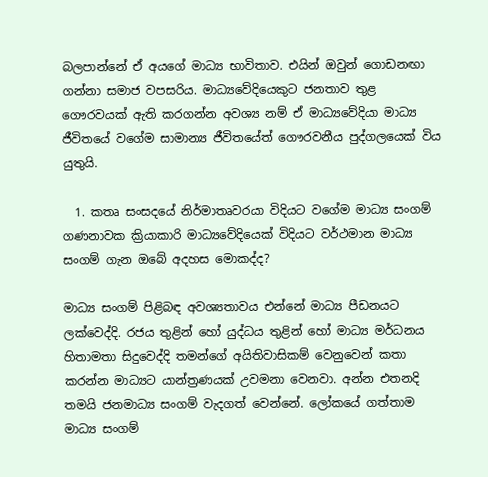බලපාන්නේ ඒ අයගේ මාධ්‍ය භාවිතාව. එයින් ඔවුන් ගොඩනඟා ගන්නා සමාජ වපසරිය. මාධ්‍යවේදියෙකුට ජනතාව තුළ ගෞරවයක් ඇති කරගන්න අවශ්‍ය නම් ඒ මාධ්‍යවේදියා මාධ්‍ය ජීවිතයේ වගේම සාමාන්‍ය ජීවිතයේත් ගෞරවනීය පුද්ගලයෙක් විය යුතුයි.

  1. කතෘ සංසදයේ නිර්මාතෘවරයා විදියට වගේම මාධ්‍ය සංගම් ගණනාවක ක්‍රියාකාරි මාධ්‍යවේදියෙක් විදියට වර්ථමාන මාධ්‍ය සංගම් ගැන ඔබේ අදහස මොකද්ද?

මාධ්‍ය සංගම් පිළිබඳ අවශ්‍යතාවය එන්නේ මාධ්‍ය පීඩනයට ලක්වෙද්දි. රජය තුළින් හෝ යුද්ධය තුළින් හෝ මාධ්‍ය මර්ධනය හිතාමතා සිදුවෙද්දි තමන්ගේ අයිතිවාසිකම් වෙනුවෙන් කතා කරන්න මාධ්‍යට යාන්ත්‍රණයක් උවමනා වෙනවා. අන්න එතනදි තමයි ජනමාධ්‍ය සංගම් වැදගත් වෙන්නේ. ලෝකයේ ගත්තාම මාධ්‍ය සංගම්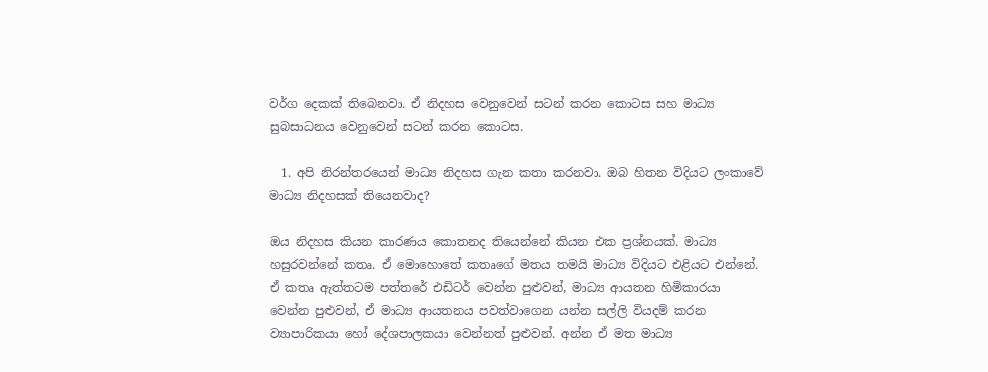වර්ග දෙකක් තිබෙනවා. ඒ නිදහස වෙනුවෙන් සටන් කරන කොටස සහ මාධ්‍ය සුබසාධනය වෙනුවෙන් සටන් කරන කොටස.

  1. අපි නිරන්තරයෙන් මාධ්‍ය නිදහස ගැන කතා කරනවා. ඔබ හිතන විදියට ලංකාවේ මාධ්‍ය නිදහසක් තියෙනවාද?

ඔය නිදහස කියන කාරණය කොතනද තියෙන්නේ කියන එක ප්‍රශ්නයක්. මාධ්‍ය හසුරවන්නේ කතෘ. ඒ මොහොතේ කතෘගේ මතය තමයි මාධ්‍ය විදියට එළියට එන්නේ. ඒ කතෘ ඇත්තටම පත්තරේ එඩිටර් වෙන්න පුළුවන්, මාධ්‍ය ආයතන හිමිකාරයා වෙන්න පුළුවන්, ඒ මාධ්‍ය ආයතනය පවත්වාගෙන යන්න සල්ලි වියදම් කරන ව්‍යාපාරිකයා හෝ දේශපාලකයා වෙන්නත් පුළුවන්. අන්න ඒ මත මාධ්‍ය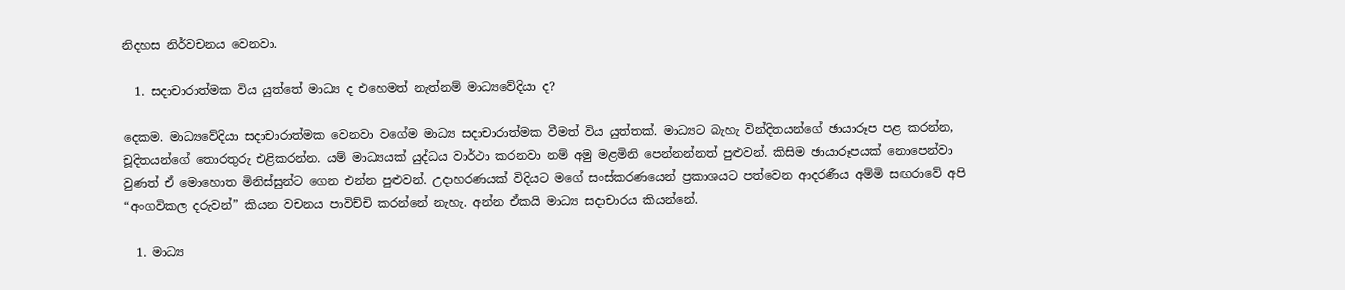නිදහස නිර්වචනය වෙනවා.

  1. සදාචාරාත්මක විය යුත්තේ මාධ්‍ය ද එහෙමත් නැත්නම් මාධ්‍යවේදියා ද?

දෙකම. මාධ්‍යවේදියා සදාචාරාත්මක වෙනවා වගේම මාධ්‍ය සදාචාරාත්මක වීමත් විය යුත්තක්. මාධ්‍යට බැහැ වින්දිතයන්ගේ ඡායාරූප පළ කරන්න, චූදිතයන්ගේ තොරතුරු එළිකරන්න. යම් මාධ්‍යයක් යුද්ධය වාර්ථා කරනවා නම් අමු මළමිනි පෙන්නන්නත් පුළුවන්. කිසිම ඡායාරූපයක් නොපෙන්වා වුණත් ඒ මොහොත මිනිස්සුන්ට ගෙන එන්න පුළුවන්. උදාහරණයක් විදියට මගේ සංස්කරණයෙන් ප්‍රකාශයට පත්වෙන ආදරණීය අම්මි සඟරාවේ අපි “අංගවිකල දරුවන්” කියන වචනය පාවිච්චි කරන්නේ නැහැ. අන්න ඒකයි මාධ්‍ය සදාචාරය කියන්නේ.

  1. මාධ්‍ය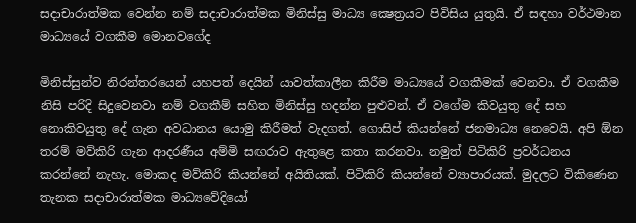සදාචාරාත්මක වෙන්න නම් සදාචාරාත්මක මිනිස්සු මාධ්‍ය ක්‍ෂෙත්‍රයට පිවිසිය යුතුයි. ඒ සඳහා වර්ථමාන මාධ්‍යයේ වගකීම මොනවගේද

මිනිස්සුන්ව නිරන්තරයෙන් යහපත් දෙයින් යාවත්කාලීන කිරීම මාධ්‍යයේ වගකීමක් වෙනවා. ඒ වගකීම නිසි පරිදි සිදුවෙනවා නම් වගකීම් සහිත මිනිස්සු හදන්න පුළුවන්. ඒ වගේම කිවයුතු දේ සහ නොකිවයුතු දේ ගැන අවධානය යොමු කිරීමත් වැදගත්. ගොසිප් කියන්නේ ජනමාධ්‍ය නෙවෙයි. අපි ඕන තරම් මව්කිරි ගැන ආදරණීය අම්මි සඟරාව ඇතුළෙ කතා කරනවා. නමුත් පිටිකිරි ප්‍රවර්ධනය කරන්නේ නැහැ. මොකද මව්කිරි කියන්නේ අයිතියක්. පිටිකිරි කියන්නේ ව්‍යාපාරයක්. මුදලට විකිණෙන තැනක සදාචාරාත්මක මාධ්‍යවේදියෝ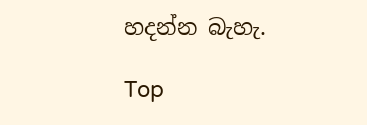හදන්න බැහැ.

Top